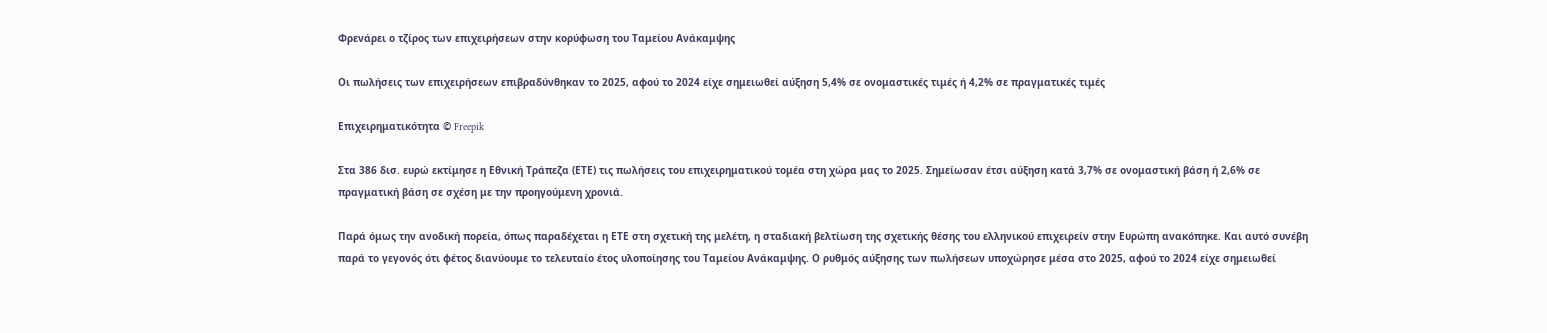Φρενάρει ο τζίρος των επιχειρήσεων στην κορύφωση του Ταμείου Ανάκαμψης

Οι πωλήσεις των επιχειρήσεων επιβραδύνθηκαν το 2025, αφού το 2024 είχε σημειωθεί αύξηση 5,4% σε ονομαστικές τιμές ή 4,2% σε πραγματικές τιμές

Επιχειρηματικότητα © Freepik

Στα 386 δισ. ευρώ εκτίμησε η Εθνική Τράπεζα (ΕΤΕ) τις πωλήσεις του επιχειρηματικού τομέα στη χώρα μας το 2025. Σημείωσαν έτσι αύξηση κατά 3,7% σε ονομαστική βάση ή 2,6% σε πραγματική βάση σε σχέση με την προηγούμενη χρονιά.

Παρά όμως την ανοδική πορεία, όπως παραδέχεται η ΕΤΕ στη σχετική της μελέτη, η σταδιακή βελτίωση της σχετικής θέσης του ελληνικού επιχειρείν στην Ευρώπη ανακόπηκε. Και αυτό συνέβη παρά το γεγονός ότι φέτος διανύουμε το τελευταίο έτος υλοποίησης του Ταμείου Ανάκαμψης. Ο ρυθμός αύξησης των πωλήσεων υποχώρησε μέσα στο 2025, αφού το 2024 είχε σημειωθεί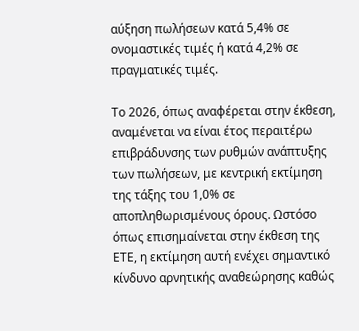αύξηση πωλήσεων κατά 5,4% σε ονομαστικές τιμές ή κατά 4,2% σε πραγματικές τιμές.

Το 2026, όπως αναφέρεται στην έκθεση, αναμένεται να είναι έτος περαιτέρω επιβράδυνσης των ρυθμών ανάπτυξης των πωλήσεων, με κεντρική εκτίμηση της τάξης του 1,0% σε αποπληθωρισμένους όρους. Ωστόσο όπως επισημαίνεται στην έκθεση της ΕΤΕ, η εκτίμηση αυτή ενέχει σημαντικό κίνδυνο αρνητικής αναθεώρησης καθώς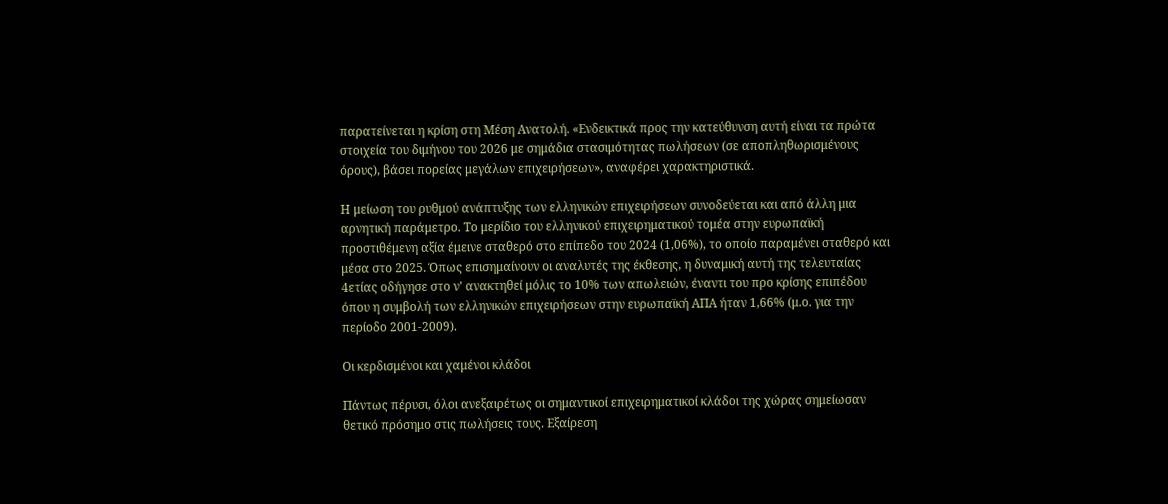παρατείνεται η κρίση στη Μέση Ανατολή. «Ενδεικτικά προς την κατεύθυνση αυτή είναι τα πρώτα στοιχεία του διμήνου του 2026 με σημάδια στασιμότητας πωλήσεων (σε αποπληθωρισμένους όρους), βάσει πορείας μεγάλων επιχειρήσεων», αναφέρει χαρακτηριστικά.

Η μείωση του ρυθμού ανάπτυξης των ελληνικών επιχειρήσεων συνοδεύεται και από άλλη μια αρνητική παράμετρο. Το μερίδιο του ελληνικού επιχειρηματικού τομέα στην ευρωπαϊκή προστιθέμενη αξία έμεινε σταθερό στο επίπεδο του 2024 (1,06%), το οποίο παραμένει σταθερό και μέσα στο 2025. Όπως επισημαίνουν οι αναλυτές της έκθεσης, η δυναμική αυτή της τελευταίας 4ετίας οδήγησε στο ν’ ανακτηθεί μόλις το 10% των απωλειών, έναντι του προ κρίσης επιπέδου όπου η συμβολή των ελληνικών επιχειρήσεων στην ευρωπαϊκή ΑΠΑ ήταν 1,66% (μ.ο. για την περίοδο 2001-2009).

Οι κερδισμένοι και χαμένοι κλάδοι

Πάντως πέρυσι, όλοι ανεξαιρέτως οι σημαντικοί επιχειρηματικοί κλάδοι της χώρας σημείωσαν θετικό πρόσημο στις πωλήσεις τους. Εξαίρεση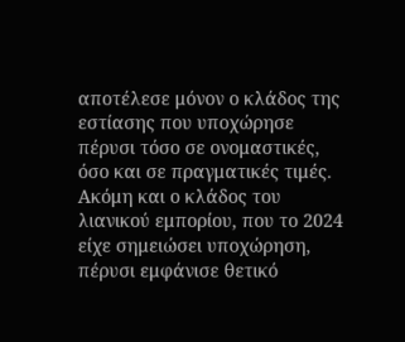αποτέλεσε μόνον ο κλάδος της εστίασης που υποχώρησε πέρυσι τόσο σε ονομαστικές, όσο και σε πραγματικές τιμές. Ακόμη και ο κλάδος του λιανικού εμπορίου, που το 2024 είχε σημειώσει υποχώρηση, πέρυσι εμφάνισε θετικό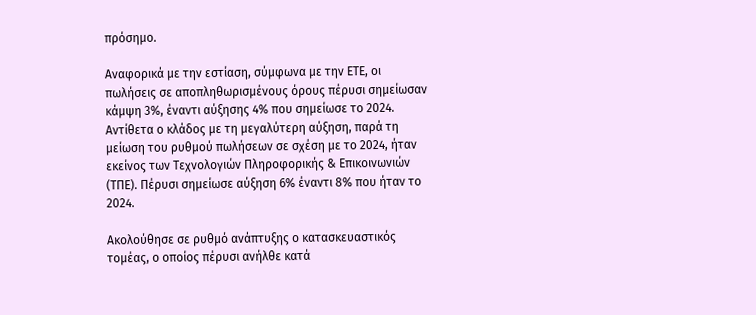πρόσημο.

Αναφορικά με την εστίαση, σύμφωνα με την ΕΤΕ, οι πωλήσεις σε αποπληθωρισμένους όρους πέρυσι σημείωσαν κάμψη 3%, έναντι αύξησης 4% που σημείωσε το 2024. Αντίθετα ο κλάδος με τη μεγαλύτερη αύξηση, παρά τη μείωση του ρυθμού πωλήσεων σε σχέση με το 2024, ήταν εκείνος των Τεχνολογιών Πληροφορικής & Επικοινωνιών (ΤΠΕ). Πέρυσι σημείωσε αύξηση 6% έναντι 8% που ήταν το 2024.

Ακολούθησε σε ρυθμό ανάπτυξης ο κατασκευαστικός τομέας, ο οποίος πέρυσι ανήλθε κατά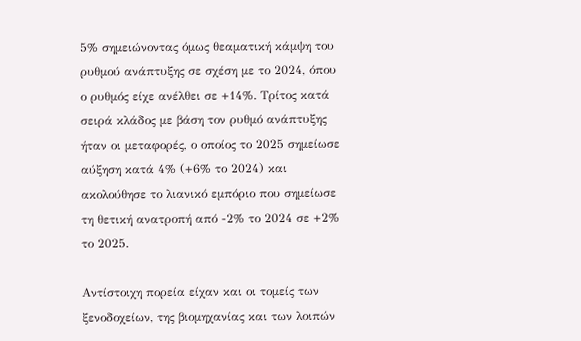5% σημειώνοντας όμως θεαματική κάμψη του ρυθμού ανάπτυξης σε σχέση με το 2024, όπου ο ρυθμός είχε ανέλθει σε +14%. Τρίτος κατά σειρά κλάδος με βάση τον ρυθμό ανάπτυξης ήταν οι μεταφορές, ο οποίος το 2025 σημείωσε αύξηση κατά 4% (+6% το 2024) και ακολούθησε το λιανικό εμπόριο που σημείωσε τη θετική ανατροπή από -2% το 2024 σε +2% το 2025.

Αντίστοιχη πορεία είχαν και οι τομείς των ξενοδοχείων, της βιομηχανίας και των λοιπών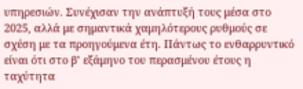υπηρεσιών. Συνέχισαν την ανάπτυξή τους μέσα στο 2025, αλλά με σημαντικά χαμηλότερους ρυθμούς σε σχέση με τα προηγούμενα έτη. Πάντως το ενθαρρυντικό είναι ότι στο β’ εξάμηνο του περασμένου έτους η ταχύτητα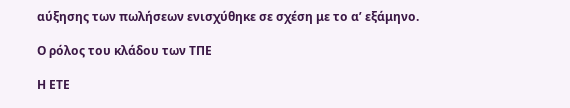αύξησης των πωλήσεων ενισχύθηκε σε σχέση με το α’ εξάμηνο.

Ο ρόλος του κλάδου των ΤΠΕ

Η ΕΤΕ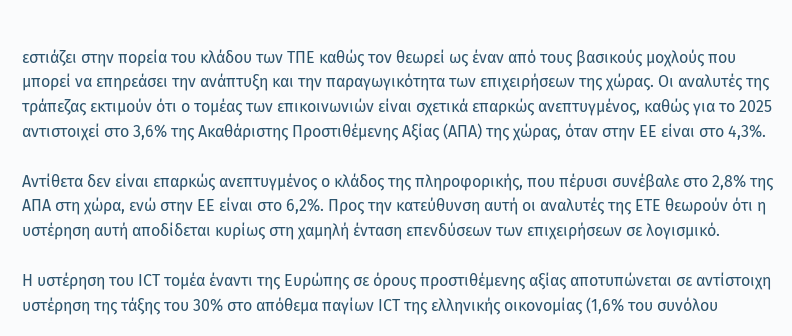εστιάζει στην πορεία του κλάδου των ΤΠΕ καθώς τον θεωρεί ως έναν από τους βασικούς μοχλούς που μπορεί να επηρεάσει την ανάπτυξη και την παραγωγικότητα των επιχειρήσεων της χώρας. Οι αναλυτές της τράπεζας εκτιμούν ότι ο τομέας των επικοινωνιών είναι σχετικά επαρκώς ανεπτυγμένος, καθώς για το 2025 αντιστοιχεί στο 3,6% της Ακαθάριστης Προστιθέμενης Αξίας (ΑΠΑ) της χώρας, όταν στην ΕΕ είναι στο 4,3%.

Αντίθετα δεν είναι επαρκώς ανεπτυγμένος ο κλάδος της πληροφορικής, που πέρυσι συνέβαλε στο 2,8% της ΑΠΑ στη χώρα, ενώ στην ΕΕ είναι στο 6,2%. Προς την κατεύθυνση αυτή οι αναλυτές της ΕΤΕ θεωρούν ότι η υστέρηση αυτή αποδίδεται κυρίως στη χαμηλή ένταση επενδύσεων των επιχειρήσεων σε λογισμικό.

Η υστέρηση του ICT τομέα έναντι της Ευρώπης σε όρους προστιθέμενης αξίας αποτυπώνεται σε αντίστοιχη υστέρηση της τάξης του 30% στο απόθεμα παγίων ICT της ελληνικής οικονομίας (1,6% του συνόλου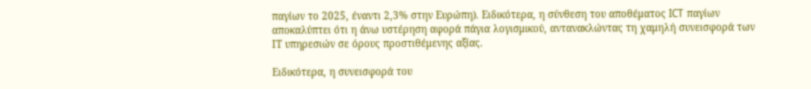παγίων το 2025, έναντι 2,3% στην Ευρώπη). Ειδικότερα, η σύνθεση του αποθέματος ICT παγίων αποκαλύπτει ότι η άνω υστέρηση αφορά πάγια λογισμικού, αντανακλώντας τη χαμηλή συνεισφορά των ΙΤ υπηρεσιών σε όρους προστιθέμενης αξίας.

Ειδικότερα, η συνεισφορά του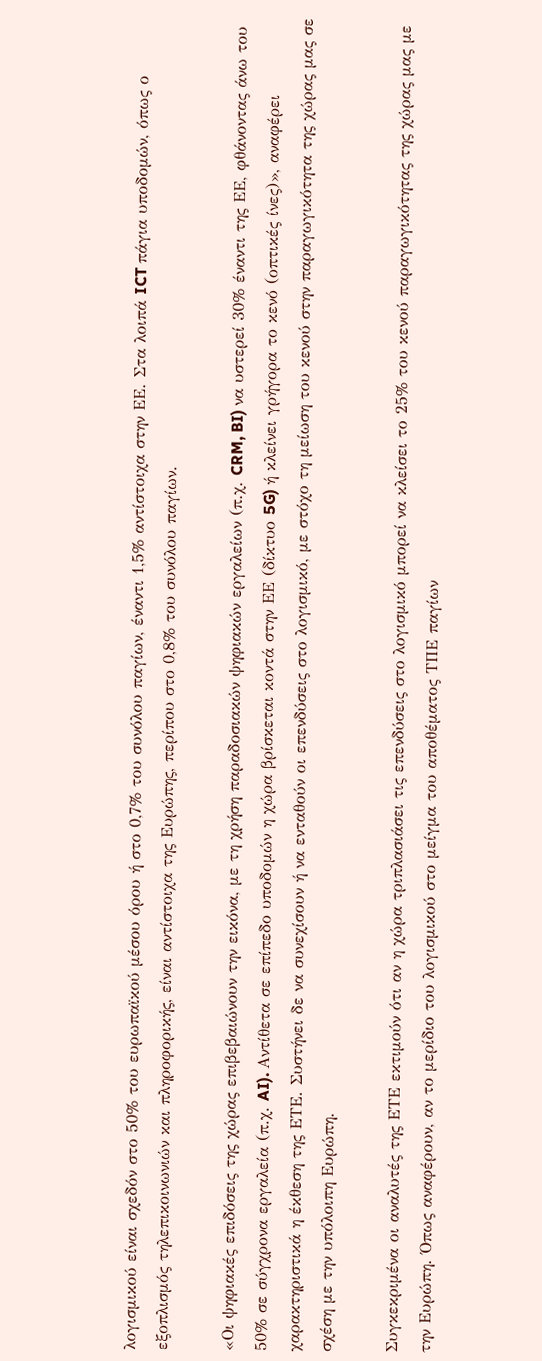λογισμικού είναι σχεδόν στο 50% του ευρωπαϊκού μέσου όρου ή στο 0,7% του συνόλου παγίων, έναντι 1,5% αντίστοιχα στην ΕΕ. Στα λοιπά ICT πάγια υποδομών, όπως ο εξοπλισμός τηλεπικοινωνιών και πληροφορικής, είναι αντίστοιχα της Ευρώπης, περίπου στο 0,8% του συνόλου παγίων.

«Οι ψηφιακές επιδόσεις της χώρας επιβεβαιώνουν την εικόνα, με τη χρήση παραδοσιακών ψηφιακών εργαλείων (π.χ. CRM, BI) να υστερεί 30% έναντι της ΕΕ, φθάνοντας άνω του 50% σε σύγχρονα εργαλεία (π.χ. AI). Αντίθετα σε επίπεδο υποδομών η χώρα βρίσκεται κοντά στην ΕΕ (δίκτυο 5G) ή κλείνει γρήγορα το κενό (οπτικές ίνες)», αναφέρει χαρακτηριστικά η έκθεση της ΕΤΕ. Συστήνει δε να συνεχίσουν ή να ενταθούν οι επενδύσεις στο λογισμικό, με στόχο τη μείωση του κενού στην παραγωγικότητα της χώρας μας σε σχέση με την υπόλοιπη Ευρώπη.

Συγκεκριμένα οι αναλυτές της ΕΤΕ εκτιμούν ότι αν η χώρα τριπλασιάσει τις επενδύσεις στο λογισμικό μπορεί να κλείσει το 25% του κενού παραγωγικότητας της χώρας μας με την Ευρώπη. Όπως αναφέρουν, αν το μερίδιο του λογισμικού στο μείγμα του αποθέματος ΤΠΕ παγίων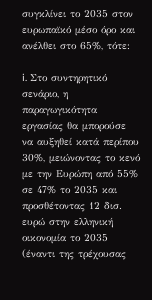συγκλίνει το 2035 στον ευρωπαϊκό μέσο όρο και ανέλθει στο 65%, τότε:

i. Στο συντηρητικό σενάριο, η παραγωγικότητα εργασίας θα μπορούσε να αυξηθεί κατά περίπου 30%, μειώνοντας το κενό με την Ευρώπη από 55% σε 47% το 2035 και προσθέτοντας 12 δισ. ευρώ στην ελληνική οικονομία το 2035 (έναντι της τρέχουσας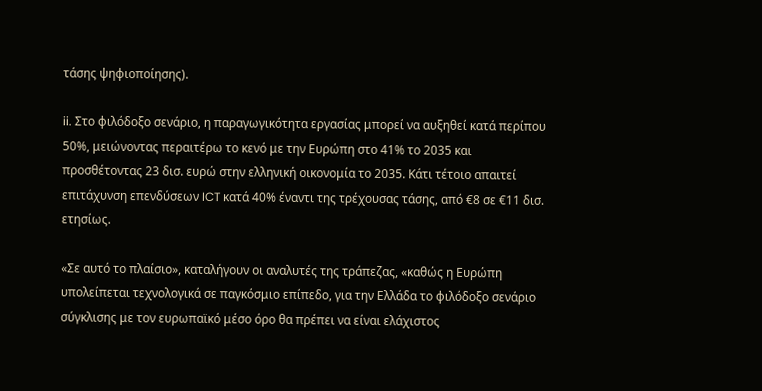τάσης ψηφιοποίησης).

ii. Στο φιλόδοξο σενάριο, η παραγωγικότητα εργασίας μπορεί να αυξηθεί κατά περίπου 50%, μειώνοντας περαιτέρω το κενό με την Ευρώπη στο 41% το 2035 και προσθέτοντας 23 δισ. ευρώ στην ελληνική οικονομία το 2035. Κάτι τέτοιο απαιτεί επιτάχυνση επενδύσεων ICT κατά 40% έναντι της τρέχουσας τάσης, από €8 σε €11 δισ. ετησίως.

«Σε αυτό το πλαίσιο», καταλήγουν οι αναλυτές της τράπεζας, «καθώς η Ευρώπη υπολείπεται τεχνολογικά σε παγκόσμιο επίπεδο, για την Ελλάδα το φιλόδοξο σενάριο σύγκλισης με τον ευρωπαϊκό μέσο όρο θα πρέπει να είναι ελάχιστος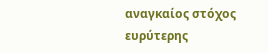αναγκαίος στόχος ευρύτερης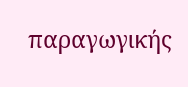παραγωγικής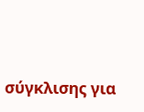σύγκλισης για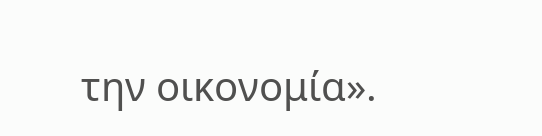την οικονομία».